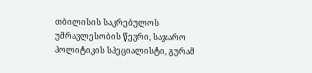თბილისის საკრებულოს უმრავლესობის წევრი, საჯარო პოლიტიკის სპეციალისტი, გურამ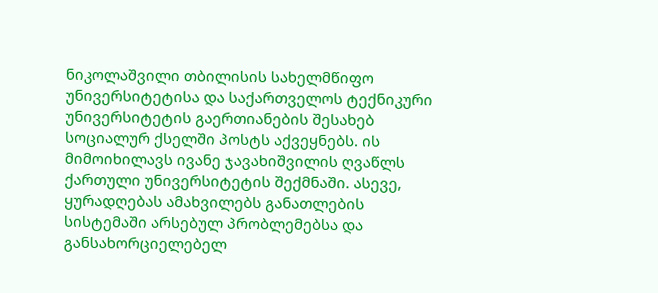ნიკოლაშვილი თბილისის სახელმწიფო უნივერსიტეტისა და საქართველოს ტექნიკური უნივერსიტეტის გაერთიანების შესახებ სოციალურ ქსელში პოსტს აქვეყნებს. ის მიმოიხილავს ივანე ჯავახიშვილის ღვაწლს ქართული უნივერსიტეტის შექმნაში. ასევე, ყურადღებას ამახვილებს განათლების სისტემაში არსებულ პრობლემებსა და განსახორციელებელ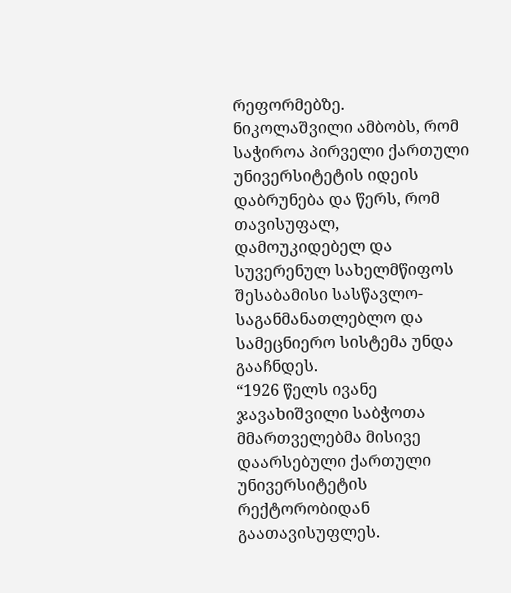რეფორმებზე.
ნიკოლაშვილი ამბობს, რომ საჭიროა პირველი ქართული უნივერსიტეტის იდეის დაბრუნება და წერს, რომ თავისუფალ, დამოუკიდებელ და სუვერენულ სახელმწიფოს შესაბამისი სასწავლო-საგანმანათლებლო და სამეცნიერო სისტემა უნდა გააჩნდეს.
“1926 წელს ივანე ჯავახიშვილი საბჭოთა მმართველებმა მისივე დაარსებული ქართული უნივერსიტეტის რექტორობიდან გაათავისუფლეს.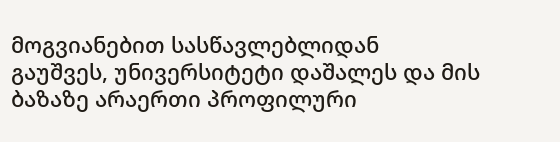მოგვიანებით სასწავლებლიდან გაუშვეს, უნივერსიტეტი დაშალეს და მის ბაზაზე არაერთი პროფილური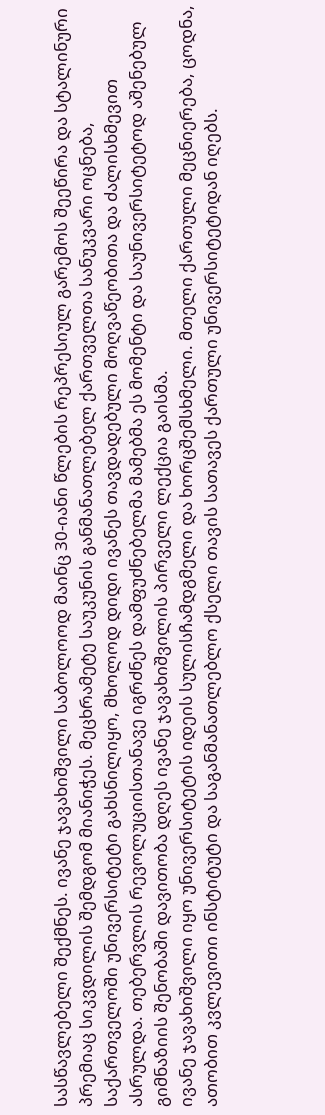სასწავლებელი შექმნეს. ივანე ჯავახიშვილი საბოლოოდ მაინც 30-იანი წლების რეპრესიულ გარემოს შეეწირა და სტალინური პრემიაც სიკვდილის შემდგომ მიანიჭეს. მეცხრამეტე საუკუნის განმანათლებელ ქართველთა სანუკვარი ოცნება, საქართველოში უნივერსიტეტი გახსნილიყო, მხოლოდ დიდი ივანეს თავდადებული მოღვაწეობითა და ძალისხმევით ასრულდა. თებერვლის რევოლუციისთანავე იგრძნეს დამფუძნებელმა მამებმა ეს მომენტი და საუნივერსიტეტოდ აშენებულ გიმნაზიის შენობაში დავითობა დღეს ივანე ჯავახიშვილის პირველი ლექცია გაისმა.
ივანე ჯავახიშვილი იყო უნივერსიტეტის იდეის სულისჩამდგმელი და ხორცშემსხმელი. მთელი ქართული მეცნიერება, ცოდნა, ათობით კვლევითი ინსტიტუტი და საგანმანათლებლო ქსელი თავის სათავეს ქართული უნივერსიტეტიდან იღებს.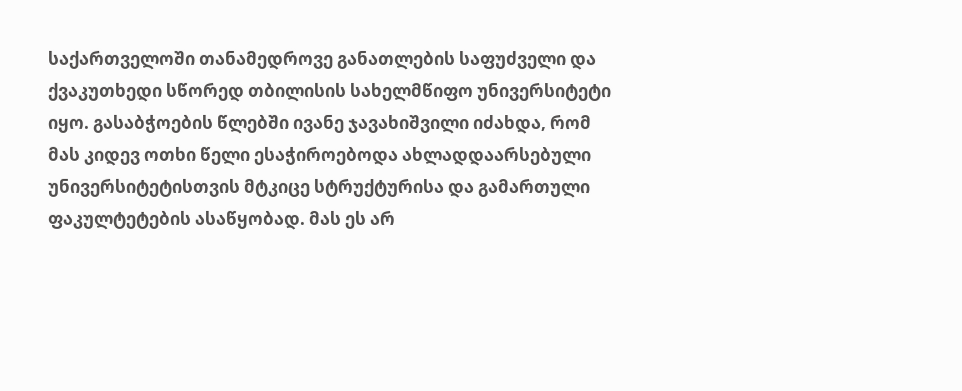საქართველოში თანამედროვე განათლების საფუძველი და ქვაკუთხედი სწორედ თბილისის სახელმწიფო უნივერსიტეტი იყო. გასაბჭოების წლებში ივანე ჯავახიშვილი იძახდა, რომ მას კიდევ ოთხი წელი ესაჭიროებოდა ახლადდაარსებული უნივერსიტეტისთვის მტკიცე სტრუქტურისა და გამართული ფაკულტეტების ასაწყობად. მას ეს არ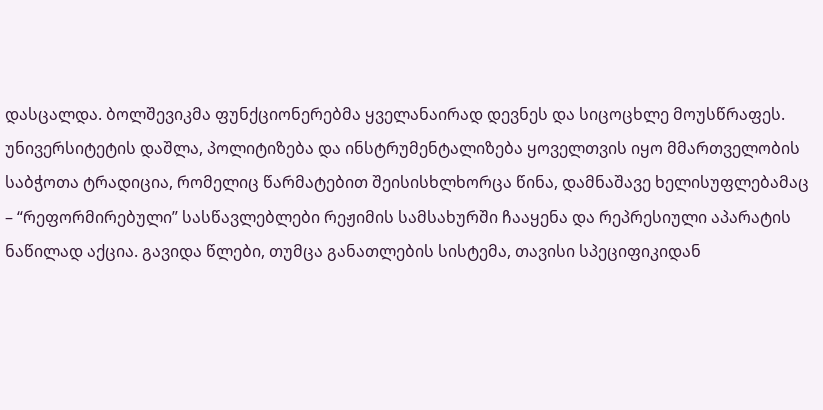დასცალდა. ბოლშევიკმა ფუნქციონერებმა ყველანაირად დევნეს და სიცოცხლე მოუსწრაფეს.
უნივერსიტეტის დაშლა, პოლიტიზება და ინსტრუმენტალიზება ყოველთვის იყო მმართველობის საბჭოთა ტრადიცია, რომელიც წარმატებით შეისისხლხორცა წინა, დამნაშავე ხელისუფლებამაც – “რეფორმირებული” სასწავლებლები რეჟიმის სამსახურში ჩააყენა და რეპრესიული აპარატის ნაწილად აქცია. გავიდა წლები, თუმცა განათლების სისტემა, თავისი სპეციფიკიდან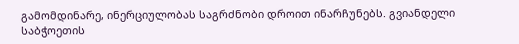გამომდინარე, ინერციულობას საგრძნობი დროით ინარჩუნებს. გვიანდელი საბჭოეთის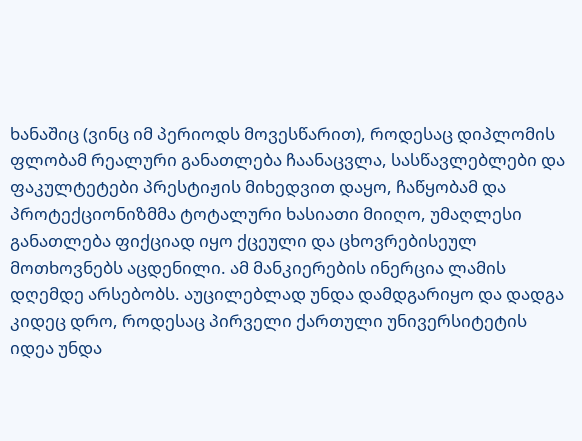ხანაშიც (ვინც იმ პერიოდს მოვესწარით), როდესაც დიპლომის ფლობამ რეალური განათლება ჩაანაცვლა, სასწავლებლები და ფაკულტეტები პრესტიჟის მიხედვით დაყო, ჩაწყობამ და პროტექციონიზმმა ტოტალური ხასიათი მიიღო, უმაღლესი განათლება ფიქციად იყო ქცეული და ცხოვრებისეულ მოთხოვნებს აცდენილი. ამ მანკიერების ინერცია ლამის დღემდე არსებობს. აუცილებლად უნდა დამდგარიყო და დადგა კიდეც დრო, როდესაც პირველი ქართული უნივერსიტეტის იდეა უნდა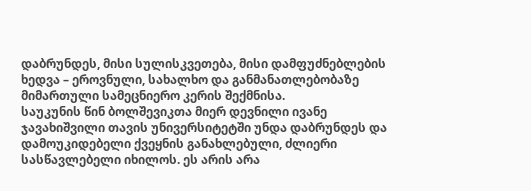დაბრუნდეს, მისი სულისკვეთება, მისი დამფუძნებლების ხედვა – ეროვნული, სახალხო და განმანათლებობაზე მიმართული სამეცნიერო კერის შექმნისა.
საუკუნის წინ ბოლშევიკთა მიერ დევნილი ივანე ჯავახიშვილი თავის უნივერსიტეტში უნდა დაბრუნდეს და დამოუკიდებელი ქვეყნის განახლებული, ძლიერი სასწავლებელი იხილოს. ეს არის არა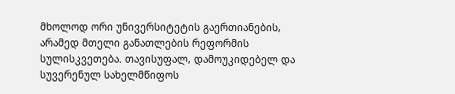მხოლოდ ორი უნივერსიტეტის გაერთიანების, არამედ მთელი განათლების რეფორმის სულისკვეთება. თავისუფალ, დამოუკიდებელ და სუვერენულ სახელმწიფოს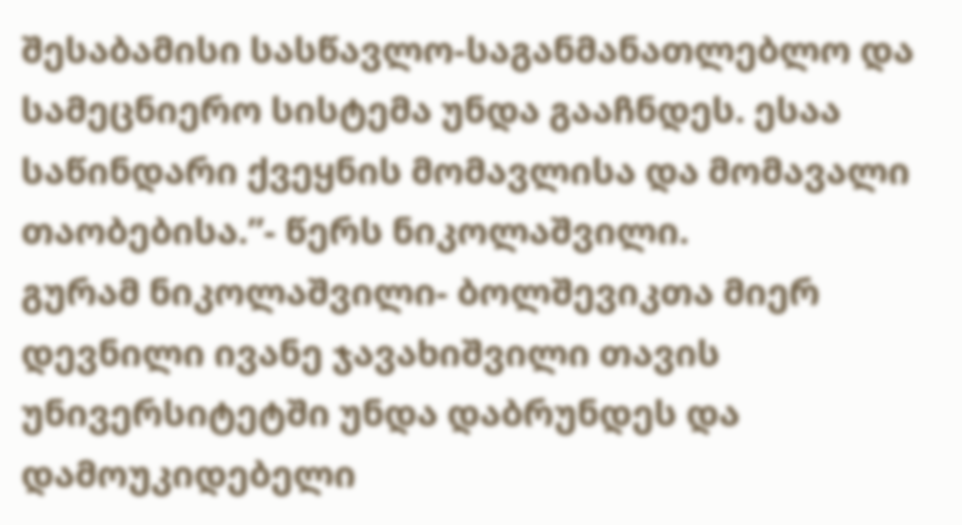შესაბამისი სასწავლო-საგანმანათლებლო და სამეცნიერო სისტემა უნდა გააჩნდეს. ესაა საწინდარი ქვეყნის მომავლისა და მომავალი თაობებისა.”- წერს ნიკოლაშვილი.
გურამ ნიკოლაშვილი- ბოლშევიკთა მიერ დევნილი ივანე ჯავახიშვილი თავის უნივერსიტეტში უნდა დაბრუნდეს და დამოუკიდებელი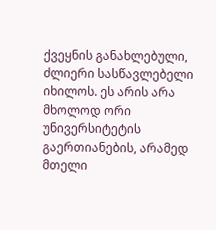ქვეყნის განახლებული, ძლიერი სასწავლებელი იხილოს. ეს არის არა მხოლოდ ორი უნივერსიტეტის გაერთიანების, არამედ მთელი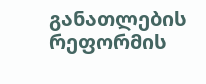განათლების რეფორმის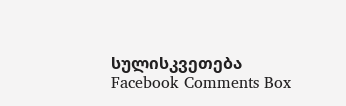სულისკვეთება
Facebook Comments Box